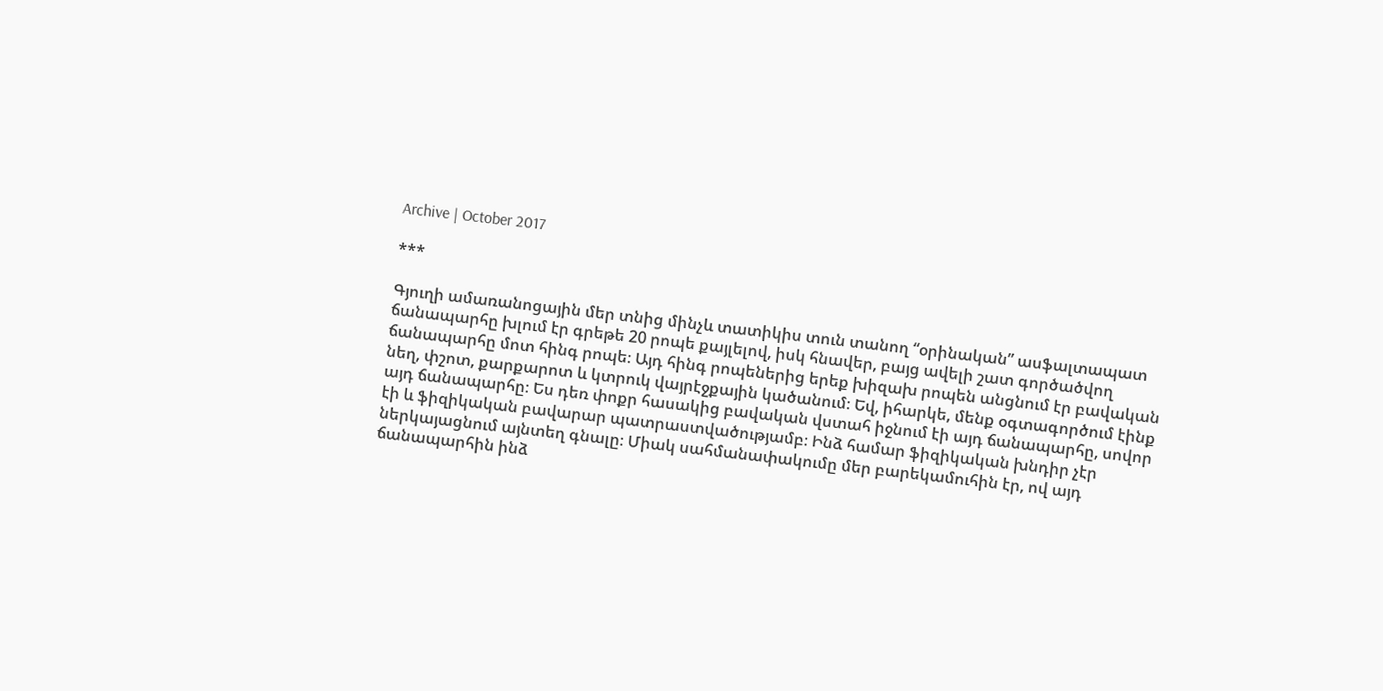Archive | October 2017

***

Գյուղի ամառանոցային մեր տնից մինչև տատիկիս տուն տանող “օրինական” ասֆալտապատ ճանապարհը խլում էր գրեթե 20 րոպե քայլելով, իսկ հնավեր, բայց ավելի շատ գործածվող ճանապարհը մոտ հինգ րոպե։ Այդ հինգ րոպեներից երեք խիզախ րոպեն անցնում էր բավական նեղ, փշոտ, քարքարոտ և կտրուկ վայրէջքային կածանում։ Եվ, իհարկե, մենք օգտագործում էինք այդ ճանապարհը։ Ես դեռ փոքր հասակից բավական վստահ իջնում էի այդ ճանապարհը, սովոր էի և ֆիզիկական բավարար պատրաստվածությամբ։ Ինձ համար ֆիզիկական խնդիր չէր ներկայացնում այնտեղ գնալը։ Միակ սահմանափակումը մեր բարեկամուհին էր, ով այդ ճանապարհին ինձ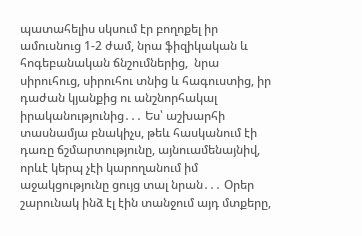պատահելիս սկսում էր բողոքել իր ամուսնուց 1-2 ժամ, նրա ֆիզիկական և հոգեբանական ճնշումներից,  նրա սիրուհուց, սիրուհու տնից և հագուստից, իր դաժան կյանքից ու անշնորհակալ իրականությունից․․․ Ես՝ աշխարհի տասնամյա բնակիչս, թեև հասկանում էի դառը ճշմարտությունը, այնուամենայնիվ, որևէ կերպ չէի կարողանում իմ աջակցությունը ցույց տալ նրան․․․ Օրեր շարունակ ինձ էլ էին տանջում այդ մտքերը,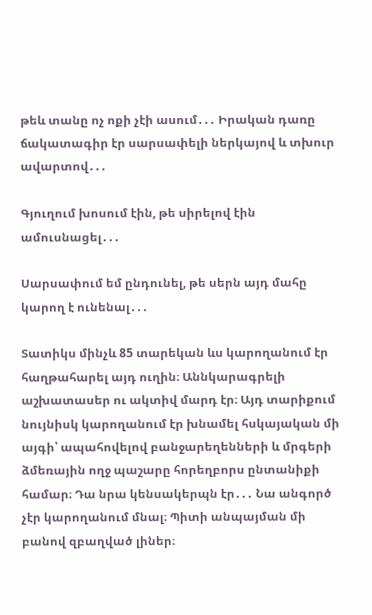թեև տանը ոչ ոքի չէի ասում․․․ Իրական դառը ճակատագիր էր սարսափելի ներկայով և տխուր ավարտով․․․

Գյուղում խոսում էին, թե սիրելով էին ամուսնացել․․․

Սարսափում եմ ընդունել, թե սերն այդ մահը կարող է ունենալ․․․

Տատիկս մինչև 85 տարեկան ևս կարողանում էր հաղթահարել այդ ուղին։ Աննկարագրելի աշխատասեր ու ակտիվ մարդ էր։ Այդ տարիքում նույնիսկ կարողանում էր խնամել հսկայական մի այգի՝ ապահովելով բանջարեղենների և մրգերի ձմեռային ողջ պաշարը հորեղբորս ընտանիքի համար։ Դա նրա կենսակերպն էր․․․ Նա անգործ չէր կարողանում մնալ։ Պիտի անպայման մի բանով զբաղված լիներ։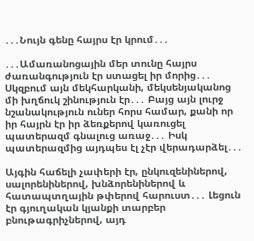․․․Նույն գենը հայրս էր կրում․․․

․․․Ամառանոցային մեր տունը հայրս ժառանգություն էր ստացել իր մորից․․․ Սկզբում այն մեկհարկանի, մեկսենյականոց մի խղճուկ շինություն էր․․․ Բայց այն լուրջ նշանակություն ուներ հորս համար, քանի որ իր հայրն էր իր ձեռքերով կառուցել պատերազմ գնալուց առաջ․․․ Իսկ պատերազմից այդպես էլ չէր վերադարձել․․․

Այգին հաճելի չափերի էր, ընկուզենիներով, սալորենիներով, խնձորենիներով և հատապտղային թփերով հարուստ․․․ Լեցուն էր գյուղական կյանքի տարբեր բնութագրիչներով, այդ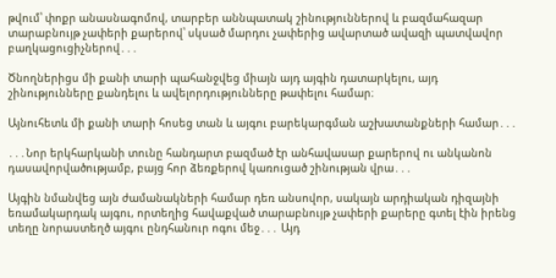թվում՝ փոքր անասնագոմով, տարբեր աննպատակ շինություններով և բազմահազար տարաբնույթ չափերի քարերով՝ սկսած մարդու չափերից ավարտած ավազի պատվավոր բաղկացուցիչներով․․․

Ծնողներիցս մի քանի տարի պահանջվեց միայն այդ այգին դատարկելու, այդ շինությունները քանդելու և ավելորդությունները թափելու համար։

Այնուհետև մի քանի տարի հոսեց տան և այգու բարեկարգման աշխատանքների համար․․․

․․․Նոր երկհարկանի տունը հանդարտ բազմած էր անհավասար քարերով ու անկանոն դասավորվածությամբ, բայց հոր ձեռքերով կառուցած շինության վրա․․․

Այգին նմանվեց այն ժամանակների համար դեռ անսովոր, սակայն արդիական դիզայնի եռամակարդակ այգու, որտեղից հավաքված տարաբնույթ չափերի քարերը գտել էին իրենց տեղը նորաստեղծ այգու ընդհանուր ոգու մեջ․․․ Այդ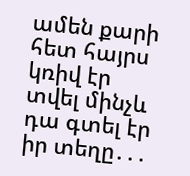ամեն քարի հետ հայրս կռիվ էր տվել մինչև դա գտել էր իր տեղը․․․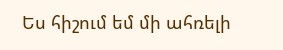Ես հիշում եմ մի ահռելի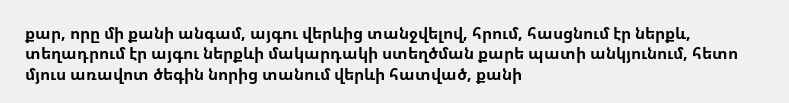քար, որը մի քանի անգամ, այգու վերևից տանջվելով, հրում, հասցնում էր ներքև, տեղադրում էր այգու ներքևի մակարդակի ստեղծման քարե պատի անկյունում, հետո մյուս առավոտ ծեգին նորից տանում վերևի հատված, քանի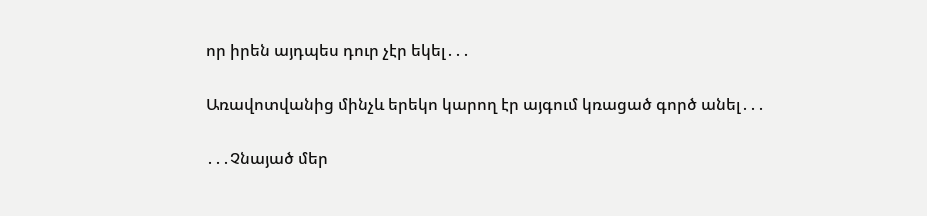որ իրեն այդպես դուր չէր եկել․․․

Առավոտվանից մինչև երեկո կարող էր այգում կռացած գործ անել․․․

․․․Չնայած մեր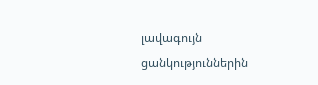լավագույն ցանկություններին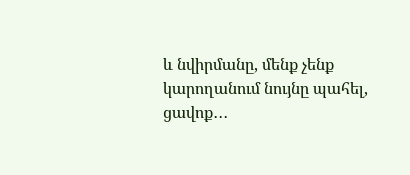և նվիրմանը, մենք չենք կարողանում նույնը պահել, ցավոք․․․